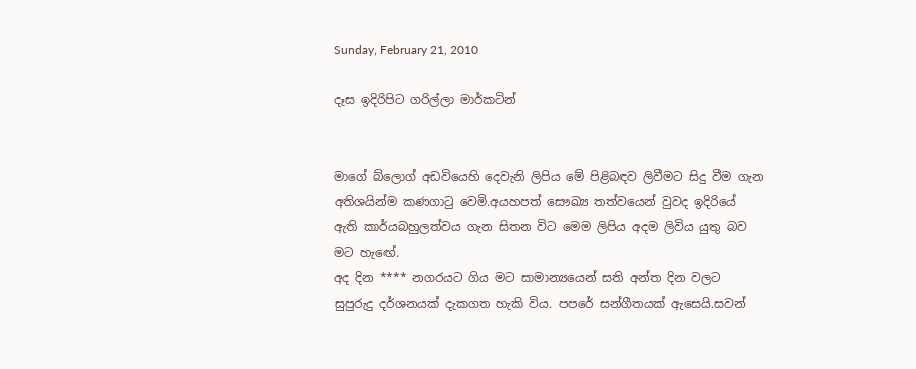Sunday, February 21, 2010

දෑස ඉදිරිපිට ගරිල්ලා මාර්කටින්


මාගේ බ්ලොග් අඩවියෙහි දෙවැනි ලිපිය මේ පිළිබඳව ලිවීමට සිදු වීම ගැන අතිශයින්ම කණගාටු වෙමි.අයහපත් සෞඛ්‍ය තත්වයෙන් වුවද ඉදිරියේ ඇති කාර්යබහුලත්වය ගැන සිතන විට මෙම ලිපිය අදම ලිවිය යුතු බව මට හැඟේ.
අද දින **** නගරයට ගිය මට සාමාන්‍යයෙන් සති අන්ත දින වලට සුපුරුදු දර්ශනයක් දැකගත හැකි විය. පපරේ සන්ගීතයක් ඇසෙයි.සවන්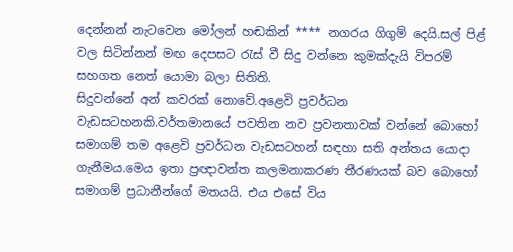දෙන්නන් නැටවෙන මෝලන් හඬකින් **** නගරය ගිගුම් දෙයි.සල් පිළ් වල සිටින්නන් මඟ දෙපසට රැස් වී සිදු වන්නෙ කුමක්දැයි විපරම් සහගත නෙත් යොමා බලා සිතිති.
සිදුවන්නේ අන් කවරක් නොවේ.අළෙවි ප්‍රවර්ධන වැඩසටහනකි.වර්තමානයේ පවතින නව ප්‍රවනතාවක් වන්නේ බොහෝ සමාගම් තම අළෙවි ප්‍රවර්ධන වැඩසටහන් සඳහා සති අන්තය යොදා ගැනීමය.මෙය ඉතා ප්‍රඥාවන්ත කලමනාකරණ තීරණයක් බව බොහෝ සමාගම් ප්‍රධානීන්ගේ මතයයි. එය එසේ විය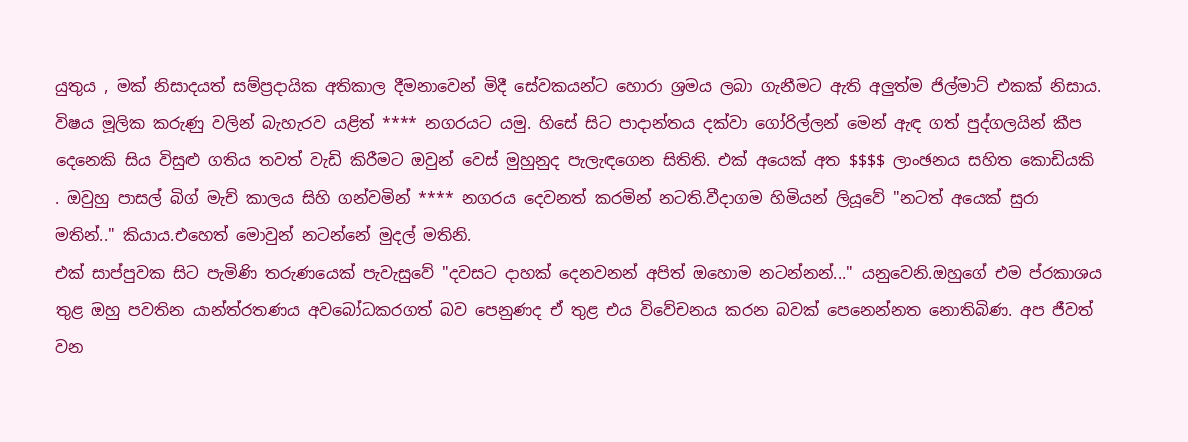යුතුය , මක් නිසාදයත් සම්ප්‍රදායික අතිකාල දීමනාවෙන් මිදී සේවකයන්ට හොරා ශ්‍රමය ලබා ගැනීමට ඇති අලුත්ම ජිල්මාට් එකක් නිසාය.
විෂය මූලික කරුණු වලින් බැහැරව යළිත් **** නගරයට යමු. හිසේ සිට පාදාන්තය දක්වා ගෝරිල්ලන් මෙන් ඇඳ ගත් පුද්ගලයින් කීප දෙනෙකි සිය විසුළු ගතිය තවත් වැඩි කිරීමට ඔවුන් වෙස් මුහුනුද පැලැඳගෙන සිතිති. එක් අයෙක් අත $$$$ ලාංඡනය සහිත කොඩියකි . ඔවුහු පාසල් බිග් මැච් කාලය සිහි ගන්වමින් **** නගරය දෙවනත් කරමින් නටති.වීදාගම හිමියන් ලියූවේ "නටත් අයෙක් සුරා මතින්.." කියාය.එහෙත් මොවුන් නටන්නේ මුදල් මතිනි.
එක් සාප්පුවක සිට පැමිණි තරුණයෙක් පැවැසුවේ "දවසට දාහක් දෙනවනන් අපිත් ඔහොම නටන්නන්..." යනුවෙනි.ඔහුගේ එම ප්රකාශය තුළ ඔහු පවතින යාන්ත්රතණය අවබෝධකරගත් බව පෙනුණද ඒ තුළ එය විවේචනය කරන බවක් පෙනෙන්නත නොතිබිණ. අප ජීවත් වන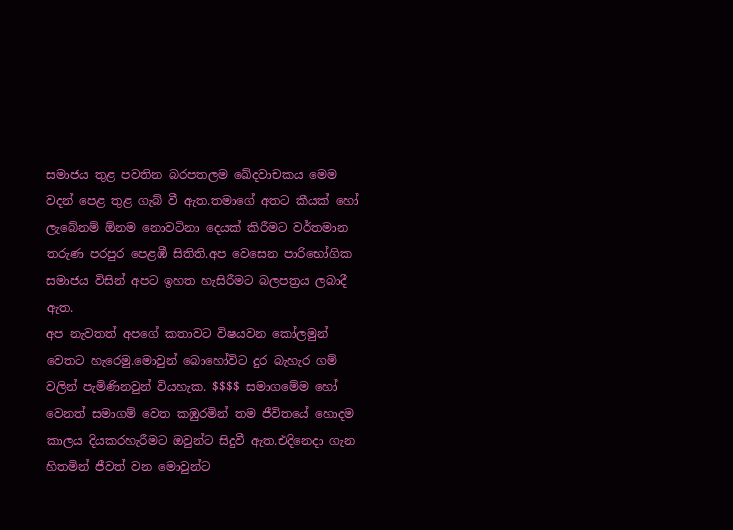සමාජය තුළ පවතින බරපතලම ඛේදවාචකය මෙම වදන් පෙළ තුළ ගැබ් වී ඇත.තමාගේ අතට කීයක් හෝ ලැබේනම් ඕනම නොවටිනා දෙයක් කිරීමට වර්තමාන තරුණ පරපුර පෙළඹී සිතිති.අප වෙසෙන පාරිභෝගික සමාජය විසින් අපට ඉහත හැසිරීමට බලපත්‍රය ලබාදී ඇත.
අප නැවතත් අපගේ කතාවට විෂයවන කෝලමුන් වෙතට හැරෙමු.මොවුන් බොහෝවිට දුර බැහැර ගම් වලින් පැමිණිනවුන් වියහැක. $$$$ සමාගමේම හෝ වෙනත් සමාගම් වෙත කඹුරමින් තම ජීවිතයේ හොදම කාලය දියකරහැරීමට ඔවුන්ට සිදුවී ඇත.එදිනෙදා ගැන හිතමින් ජීවත් වන මොවුන්ට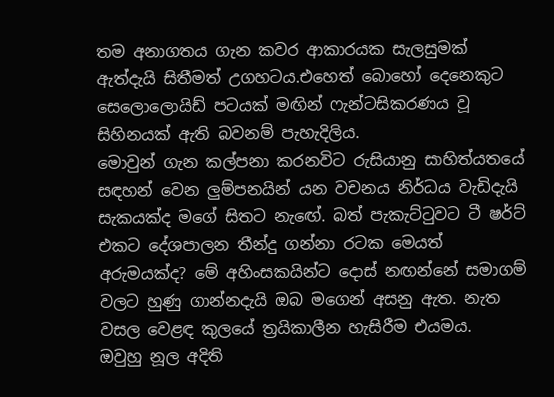තම අනාගතය ගැන කවර ආකාරයක සැලසුමක් ඇත්දැයි සිතීමත් උගහටය.එහෙත් බොහෝ දෙනෙකුට සෙලොලොයිඩ් පටයක් මඟින් ෆැන්ටසිකරණය වූ සිහිනයක් ඇති බවනම් පැහැදිලිය.
මොවුන් ගැන කල්පනා කරනවිට රුසියානු සාහිත්යතයේ සඳහන් වෙන ලුම්පනයින් යන වචනය නිර්ධය වැඩිදැයි සැකයක්ද මගේ සිතට නැඟේ. බත් පැකැට්ටුවට ටී ෂර්ට් එකට දේශපාලන තීන්දු ගන්නා රටක මෙයත් අරුමයක්ද? මේ අහිංසකයින්ට දොස් නඟන්නේ සමාගම් වලට හුණු ගාන්නදැයි ඔබ මගෙන් අසනු ඇත. නැත වසල වෙළඳ කුලයේ ත්‍රයිකාලීන හැසිරීම එයමය.
ඔවුහු නූල අදිති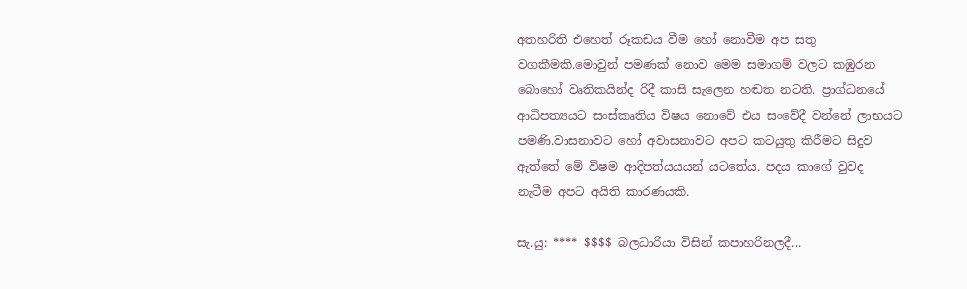අතහරිති එහෙත් රූකඩය වීම හෝ නොවීම අප සතු වගකීමකි.මොවුන් පමණක් නොව මෙම සමාගම් වලට කඹුරන බොහෝ වෘතිකයින්ද රිදී කාසි සැලෙන හඬත නටති. ප්‍රාග්ධනයේ ආධිපත්‍යයට සංස්කෘතිය විෂය නොවේ එය සංවේදී වන්නේ ලාභයට පමණි.වාසනාවට හෝ අවාසනාවට අපට කටයුතු කිරීමට සිදුව ඇත්තේ මේ විෂම ආදිපත්යයයන් යටතේය. පදය කාගේ වුවද නැටීම අපට අයිති කාරණයකි.

සැ.යු: **** $$$$ බලධාරියා විසින් කපාහරිනලදී...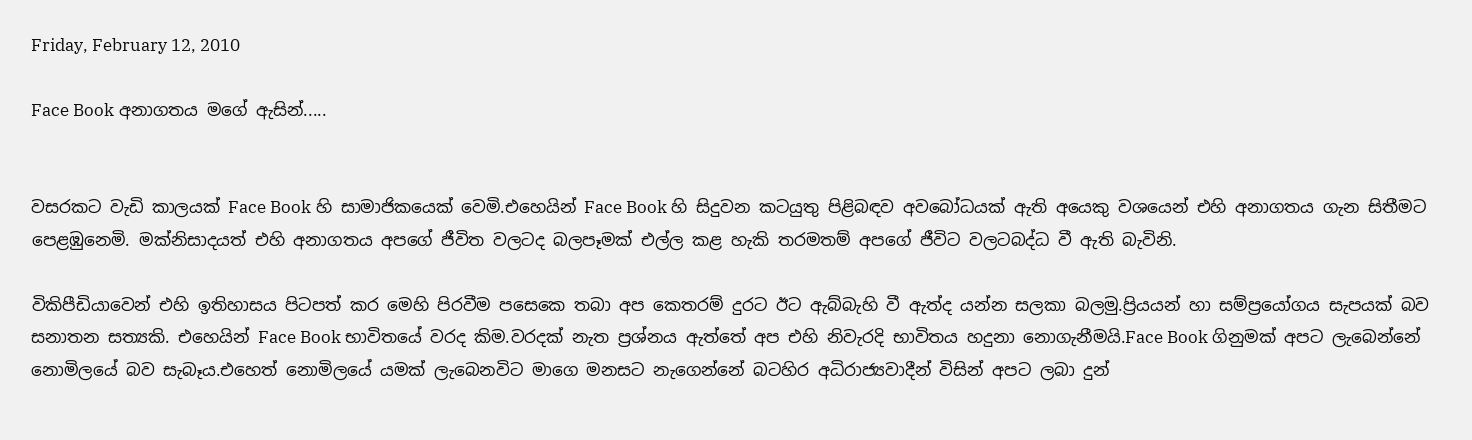Friday, February 12, 2010

Face Book අනාගතය මගේ ඇසින්.....


වසරකට වැඩි කාලයක් Face Book හි සාමාජිකයෙක් වෙමි.එහෙයින් Face Book හි සිදුවන කටයුතු පිළිබඳව අවබෝධයක් ඇති අයෙකු වශයෙන් එහි අනාගතය ගැන සිතීමට පෙළඹුනෙමි. මක්නිසාදයත් එහි අනාගතය අපගේ ජීවිත වලටද බලපෑමක් එල්ල කළ හැකි තරමතම් අපගේ ජීවිට වලටබද්ධ වී ඇති බැවිනි.

විකිපීඩියාවෙන් එහි ඉතිහාසය පිටපත් කර මෙහි පිරවීම පසෙකෙ තබා අප කෙතරම් දුරට ඊට ඇබ්බැහි වී ඇත්ද යන්න සලකා බලමු.ප්‍රියයන් හා සම්ප්‍රයෝගය සැපයක් බව සනාතන සත්‍යකි. එහෙයින් Face Book භාවිතයේ වරද කිම.වරදක් නැත ප්‍රශ්නය ඇත්තේ අප එහි නිවැරදි භාවිතය හදුනා නොගැනීමයි.Face Book ගිනුමක් අපට ලැබෙන්නේ නොමිලයේ බව සැබෑය.එහෙත් නොමිලයේ යමක් ලැබෙනවිට මාගෙ මනසට නැගෙන්නේ බටහිර අධිරාජ්‍යවාදීන් විසින් අපට ලබා දුන්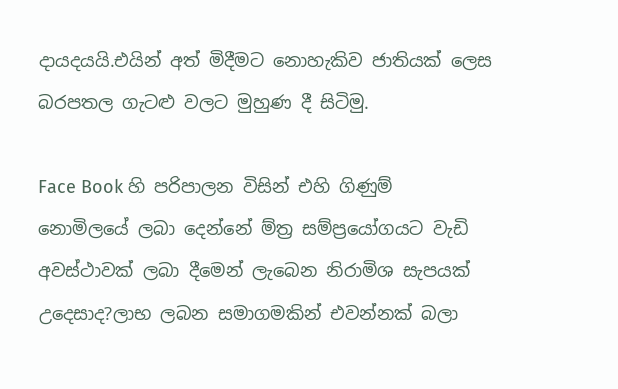දායදයයි.එයින් අත් මිදීමට නොහැකිව ජාතියක් ලෙස බරපතල ගැටළු වලට මුහුණ දී සිටිමු.

Face Book හි පරිපාලන විසින් එහි ගිණුම් නොමිලයේ ලබා දෙන්නේ ම්ත්‍ර සම්ප්‍රයෝගයට වැඩි අවස්ථාවක් ලබා දීමෙන් ලැබෙන නිරාමිශ සැපයක් උදෙසාද?ලාභ ලබන සමාගමකින් එවන්නක් බලා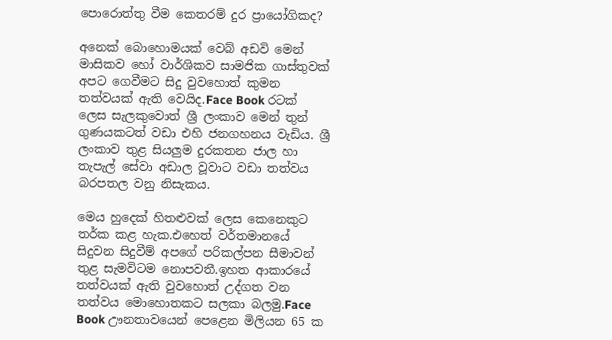පොරොත්තු වීම කෙතරම් දුර ප්‍රායෝගිකද?

අනෙක් බොහොමයක් වෙබ් අඩවි මෙන් මාසිකව හෝ වාර්ශිකව සාමජික ගාස්තුවක් අපට ගෙවීමට සිදු වුවහොත් කුමන තත්වයක් ඇති වෙයිද.Face Book රටක් ලෙස සැලකුවොත් ශ්‍රී ලංකාව මෙන් තුන් ගුණයකටත් වඩා එහි ජනගහනය වැඩිය. ශ්‍රී ලංකාව තුළ සියලුම දුරකතන ජාල හා තැපැල් සේවා අඩාල වූවාට වඩා තත්වය බරපතල වනු නිසැකය.

මෙය හුදෙක් හිතළුවක් ලෙස කෙනෙකුට තර්ක කළ හැක.එහෙත් වර්තමානයේ සිදුවන සිදුවීම් අපගේ පරිකල්පන සීමාවන් තුළ සැමවිටම නොපවතී.ඉහත ආකාරයේ තත්වයක් ඇති වුවහොත් උද්ගත වන තත්වය මොහොතකට සලකා බලමු.Face Book ඌනතාවයෙන් පෙළෙන මිලියන 65 ක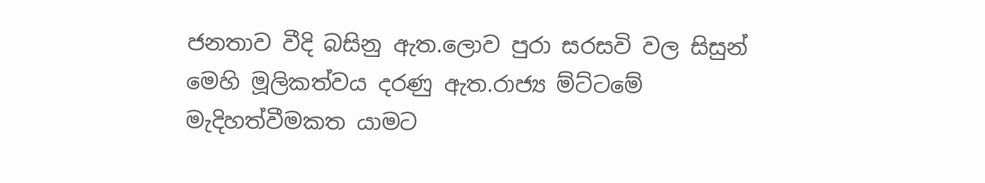ජනතාව වීදි බසිනු ඇත.ලොව පුරා සරසවි වල සිසුන් මෙහි මූලිකත්වය දරණු ඇත.රාජ්‍ය ම්ට්ටමේ මැදිහත්වීමකත යාමට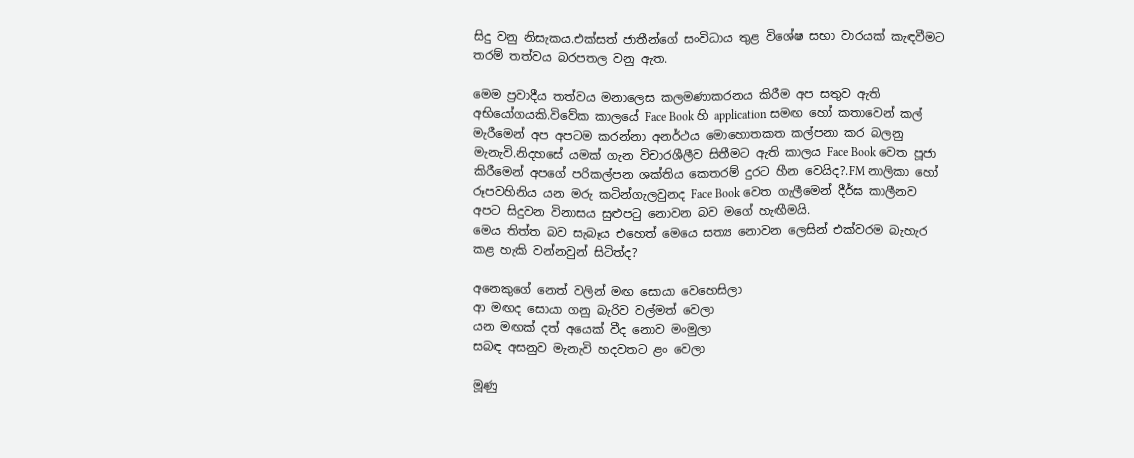සිදු වනු නිසැකය.එක්සත් ජාතීන්ගේ සංවිධාය තුළ විශේෂ සභා වාරයක් කැඳවීමට තරම් තත්වය බරපතල වනු ඇත.

මෙම ප්‍රවාදීය තත්වය මනාලෙස කලමණාකරනය කිරීම අප සතුව ඇති අභියෝගයකි.විවේක කාලයේ Face Book හි application සමඟ හෝ කතාවෙන් කල් මැරීමෙන් අප අපටම කරන්නා අනර්ථය මොහොතකත කල්පනා කර බලනු මැනැවි.නිදහසේ යමක් ගැන විචාරශීලීව සිතීමට ඇති කාලය Face Book වෙත පූජා කිරීමෙන් අපගේ පරිකල්පන ශක්තිය කෙතරම් දුරට හීන වෙයිද?.FM නාලිකා හෝ රූපවහිනිය යන මරු කටින්ගැලවුනද Face Book වෙත ගැලීමෙන් දීර්ඝ කාලීනව අපට සිදුවන විනාසය සුළුපටු නොවන බව මගේ හැඟීමයි.
මෙය තිත්ත බව සැබෑය එහෙත් මෙයෙ සත්‍ය නොවන ලෙසින් එක්වරම බැහැර කළ හැකි වන්නවුන් සිටිත්ද?

අනෙකුගේ නෙත් වලින් මඟ සොයා වෙහෙසිලා
ආ මඟද සොයා ගනු බැරිව වල්මත් වෙලා
යන මඟක් දත් අයෙක් වීද නොව මංමුලා
සබඳ අසනුව මැනැවි හදවතට ළං වෙලා

මූණු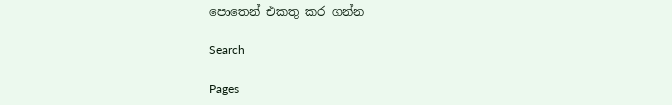පොතෙන් එකතු කර ගන්න

Search

Pages